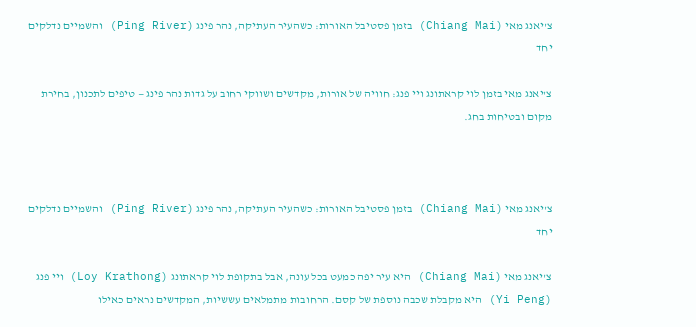צ'יאנג מאי (Chiang Mai) בזמן פסטיבל האורות: כשהעיר העתיקה, נהר פינג (Ping River) והשמיים נדלקים יחד

צ'יאנג מאי בזמן לוי קראתונג ויי פנג: חוויה של אורות, מקדשים ושווקי רחוב על גדות נהר פינג — טיפים לתכנון, בחירת מקום ובטיחות בחג.



צ'יאנג מאי (Chiang Mai) בזמן פסטיבל האורות: כשהעיר העתיקה, נהר פינג (Ping River) והשמיים נדלקים יחד

צ'יאנג מאי (Chiang Mai) היא עיר יפה כמעט בכל עונה, אבל בתקופת לוי קראתונג (Loy Krathong) ויי פנג (Yi Peng) היא מקבלת שכבה נוספת של קסם. הרחובות מתמלאים עששיות, המקדשים נראים כאילו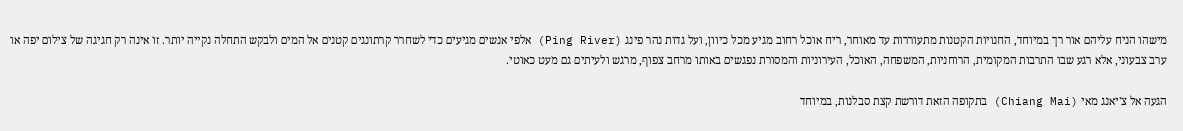מישהו הניח עליהם אור רך במיוחד, החנויות הקטנות מתעוררות עד מאוחר, ריח אוכל רחוב מגיע מכל כיוון, ועל גדות נהר פינג (Ping River) אלפי אנשים מגיעים כדי לשחרר קרתונגים קטנים אל המים ולבקש התחלה נקייה יותר. זו אינה רק חגיגה של צילום יפה או ערב צבעוני, אלא רגע שבו התרבות המקומית, הרוחניות, המשפחה, האוכל, העירוניות והמסורת נפגשים באותו מרחב צפוף, מרגש ולעיתים גם מעט כאוטי.

הגעה אל צ'יאנג מאי (Chiang Mai) בתקופה הזאת דורשת קצת סבלנות, במיוחד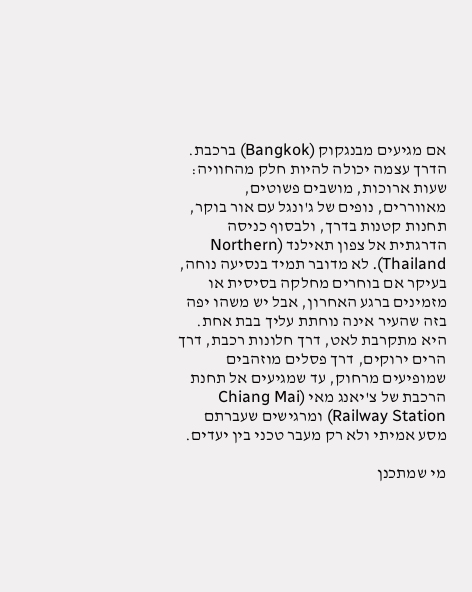אם מגיעים מבנגקוק (Bangkok) ברכבת. הדרך עצמה יכולה להיות חלק מהחוויה: שעות ארוכות, מושבים פשוטים, מאווררים, נופים של ג'ונגל עם אור בוקר, תחנות קטנות בדרך, ולבסוף כניסה הדרגתית אל צפון תאילנד (Northern Thailand). לא מדובר תמיד בנסיעה נוחה, בעיקר אם בוחרים מחלקה בסיסית או מזמינים ברגע האחרון, אבל יש משהו יפה בזה שהעיר אינה נוחתת עליך בבת אחת. היא מתקרבת לאט, דרך חלונות רכבת, דרך הרים ירוקים, דרך פסלים מוזהבים שמופיעים מרחוק, עד שמגיעים אל תחנת הרכבת של צ'יאנג מאי (Chiang Mai Railway Station) ומרגישים שעברתם מסע אמיתי ולא רק מעבר טכני בין יעדים.

מי שמתכנן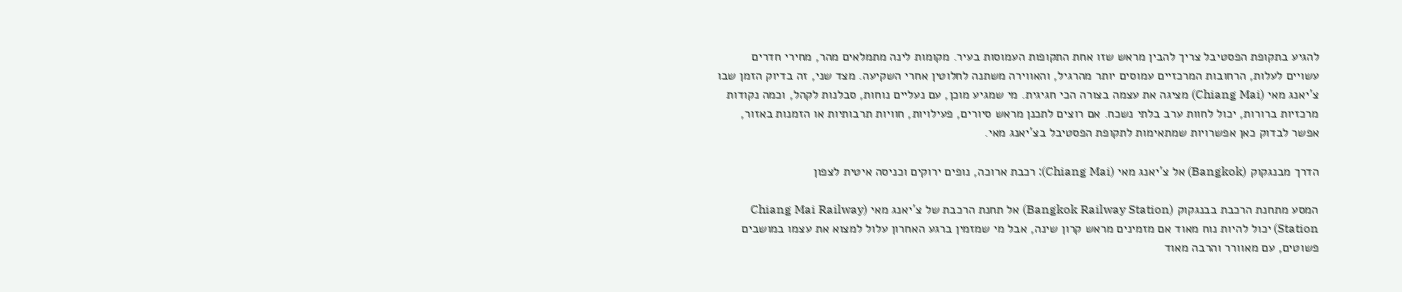להגיע בתקופת הפסטיבל צריך להבין מראש שזו אחת התקופות העמוסות בעיר. מקומות לינה מתמלאים מהר, מחירי חדרים עשויים לעלות, הרחובות המרכזיים עמוסים יותר מהרגיל, והאווירה משתנה לחלוטין אחרי השקיעה. מצד שני, זה בדיוק הזמן שבו צ'יאנג מאי (Chiang Mai) מציגה את עצמה בצורה הכי חגיגית. מי שמגיע מוכן, עם נעליים נוחות, סבלנות לקהל, וכמה נקודות מרכזיות ברורות, יכול לחוות ערב בלתי נשכח. אם רוצים לתכנן מראש סיורים, פעילויות, חוויות תרבותיות או הזמנות באזור, אפשר לבדוק כאן אפשרויות שמתאימות לתקופת הפסטיבל בצ'יאנג מאי.

הדרך מבנגקוק (Bangkok) אל צ'יאנג מאי (Chiang Mai): רכבת ארוכה, נופים ירוקים וכניסה איטית לצפון

המסע מתחנת הרכבת בבנגקוק (Bangkok Railway Station) אל תחנת הרכבת של צ'יאנג מאי (Chiang Mai Railway Station) יכול להיות נוח מאוד אם מזמינים מראש קרון שינה, אבל מי שמזמין ברגע האחרון עלול למצוא את עצמו במושבים פשוטים, עם מאוורר והרבה מאוד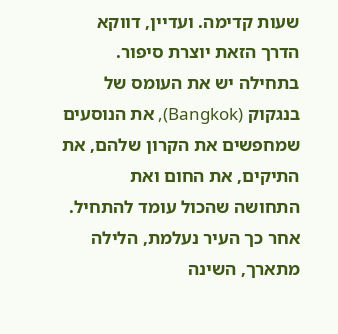שעות קדימה. ועדיין, דווקא הדרך הזאת יוצרת סיפור. בתחילה יש את העומס של בנגקוק (Bangkok), את הנוסעים שמחפשים את הקרון שלהם, את התיקים, את החום ואת התחושה שהכול עומד להתחיל. אחר כך העיר נעלמת, הלילה מתארך, השינה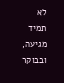לא תמיד מגיעה, ובבוקר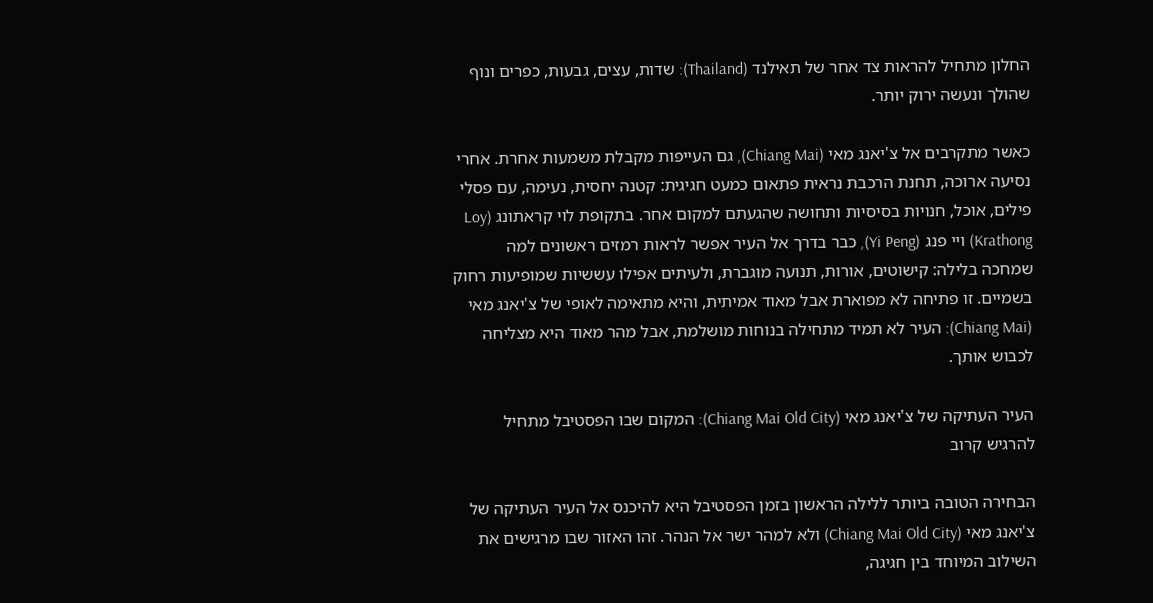החלון מתחיל להראות צד אחר של תאילנד (Thailand): שדות, עצים, גבעות, כפרים ונוף שהולך ונעשה ירוק יותר.

כאשר מתקרבים אל צ'יאנג מאי (Chiang Mai), גם העייפות מקבלת משמעות אחרת. אחרי נסיעה ארוכה, תחנת הרכבת נראית פתאום כמעט חגיגית: קטנה יחסית, נעימה, עם פסלי פילים, אוכל, חנויות בסיסיות ותחושה שהגעתם למקום אחר. בתקופת לוי קראתונג (Loy Krathong) ויי פנג (Yi Peng), כבר בדרך אל העיר אפשר לראות רמזים ראשונים למה שמחכה בלילה: קישוטים, אורות, תנועה מוגברת, ולעיתים אפילו עששיות שמופיעות רחוק בשמיים. זו פתיחה לא מפוארת אבל מאוד אמיתית, והיא מתאימה לאופי של צ'יאנג מאי (Chiang Mai): העיר לא תמיד מתחילה בנוחות מושלמת, אבל מהר מאוד היא מצליחה לכבוש אותך.

העיר העתיקה של צ'יאנג מאי (Chiang Mai Old City): המקום שבו הפסטיבל מתחיל להרגיש קרוב

הבחירה הטובה ביותר ללילה הראשון בזמן הפסטיבל היא להיכנס אל העיר העתיקה של צ'יאנג מאי (Chiang Mai Old City) ולא למהר ישר אל הנהר. זהו האזור שבו מרגישים את השילוב המיוחד בין חגיגה,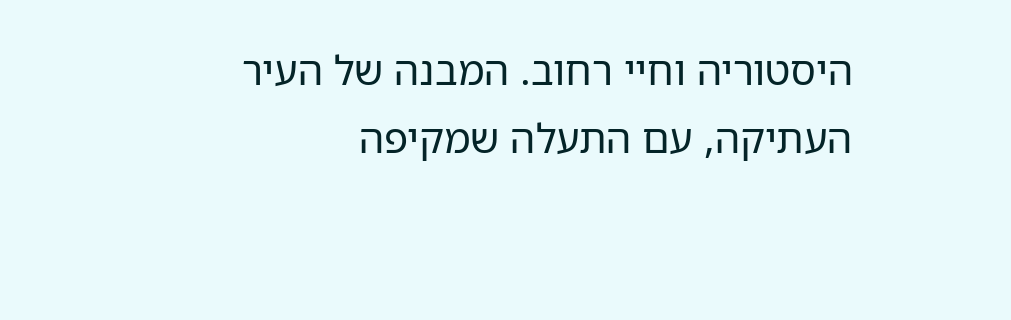היסטוריה וחיי רחוב. המבנה של העיר העתיקה, עם התעלה שמקיפה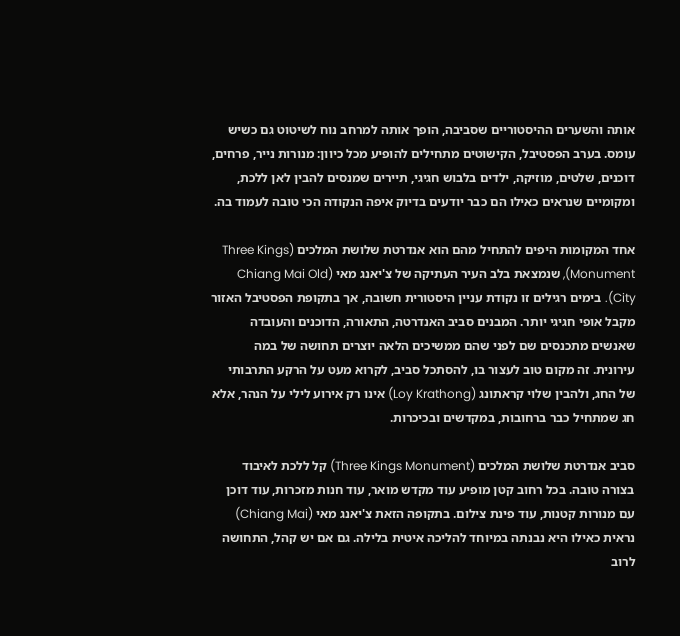אותה והשערים ההיסטוריים שסביבה, הופך אותה למרחב נוח לשיטוט גם כשיש עומס. בערב הפסטיבל, הקישוטים מתחילים להופיע מכל כיוון: מנורות נייר, פרחים, דוכנים, שלטים, מוזיקה, ילדים בלבוש חגיגי, תיירים שמנסים להבין לאן ללכת, ומקומיים שנראים כאילו הם כבר יודעים בדיוק איפה הנקודה הכי טובה לעמוד בה.

אחד המקומות היפים להתחיל מהם הוא אנדרטת שלושת המלכים (Three Kings Monument), שנמצאת בלב העיר העתיקה של צ'יאנג מאי (Chiang Mai Old City). בימים רגילים זו נקודת עניין היסטורית חשובה, אך בתקופת הפסטיבל האזור מקבל אופי חגיגי יותר. המבנים סביב האנדרטה, התאורה, הדוכנים והעובדה שאנשים מתכנסים שם לפני שהם ממשיכים הלאה יוצרים תחושה של במה עירונית. זה מקום טוב לעצור בו, להסתכל סביב, לקרוא מעט על הרקע התרבותי של החג, ולהבין שלוי קראתונג (Loy Krathong) אינו רק אירוע לילי על הנהר, אלא חג שמתחיל כבר ברחובות, במקדשים ובכיכרות.

סביב אנדרטת שלושת המלכים (Three Kings Monument) קל ללכת לאיבוד בצורה טובה. בכל רחוב קטן מופיע עוד מקדש מואר, עוד חנות מזכרות, עוד דוכן עם מנורות קטנות, עוד פינת צילום. בתקופה הזאת צ'יאנג מאי (Chiang Mai) נראית כאילו היא נבנתה במיוחד להליכה איטית בלילה. גם אם יש קהל, התחושה לרוב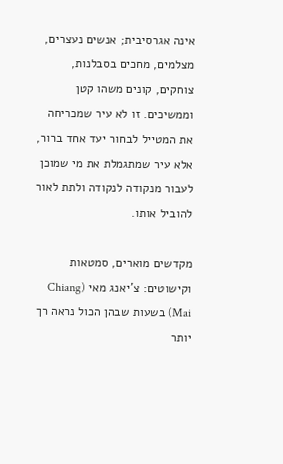אינה אגרסיבית; אנשים נעצרים, מצלמים, מחכים בסבלנות, צוחקים, קונים משהו קטן וממשיכים. זו לא עיר שמכריחה את המטייל לבחור יעד אחד ברור, אלא עיר שמתגמלת את מי שמוכן לעבור מנקודה לנקודה ולתת לאור להוביל אותו.

מקדשים מוארים, סמטאות וקישוטים: צ'יאנג מאי (Chiang Mai) בשעות שבהן הכול נראה רך יותר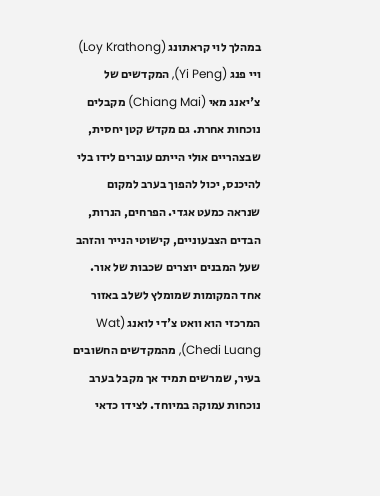במהלך לוי קראתונג (Loy Krathong) ויי פנג (Yi Peng), המקדשים של צ'יאנג מאי (Chiang Mai) מקבלים נוכחות אחרת. גם מקדש קטן יחסית, שבצהריים אולי הייתם עוברים לידו בלי להיכנס, יכול להפוך בערב למקום שנראה כמעט אגדי. הפרחים, הנרות, הבדים הצבעוניים, קישוטי הנייר והזהב שעל המבנים יוצרים שכבות של אור. אחד המקומות שמומלץ לשלב באזור המרכזי הוא וואט צ'די לואנג (Wat Chedi Luang), מהמקדשים החשובים בעיר, שמרשים תמיד אך מקבל בערב נוכחות עמוקה במיוחד. לצידו כדאי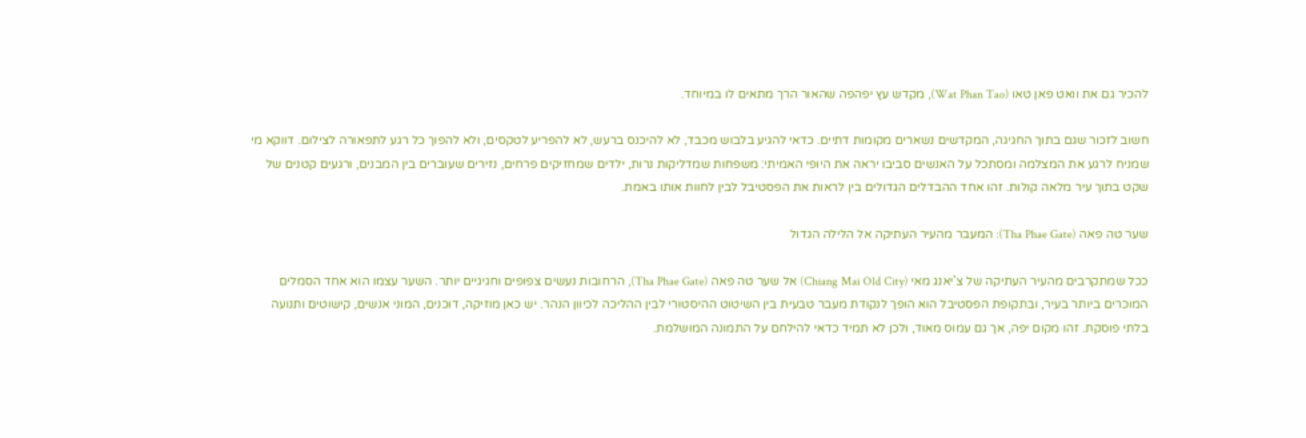להכיר גם את וואט פאן טאו (Wat Phan Tao), מקדש עץ יפהפה שהאור הרך מתאים לו במיוחד.

חשוב לזכור שגם בתוך החגיגה, המקדשים נשארים מקומות דתיים. כדאי להגיע בלבוש מכבד, לא להיכנס ברעש, לא להפריע לטקסים, ולא להפוך כל רגע לתפאורה לצילום. דווקא מי שמניח לרגע את המצלמה ומסתכל על האנשים סביבו יראה את היופי האמיתי: משפחות שמדליקות נרות, ילדים שמחזיקים פרחים, נזירים שעוברים בין המבנים, ורגעים קטנים של שקט בתוך עיר מלאה קולות. זהו אחד ההבדלים הגדולים בין לראות את הפסטיבל לבין לחוות אותו באמת.

שער טה פאה (Tha Phae Gate): המעבר מהעיר העתיקה אל הלילה הגדול

ככל שמתקרבים מהעיר העתיקה של צ'יאנג מאי (Chiang Mai Old City) אל שער טה פאה (Tha Phae Gate), הרחובות נעשים צפופים וחגיגיים יותר. השער עצמו הוא אחד הסמלים המוכרים ביותר בעיר, ובתקופת הפסטיבל הוא הופך לנקודת מעבר טבעית בין השיטוט ההיסטורי לבין ההליכה לכיוון הנהר. יש כאן מוזיקה, דוכנים, המוני אנשים, קישוטים ותנועה בלתי פוסקת. זהו מקום יפה, אך גם עמוס מאוד, ולכן לא תמיד כדאי להילחם על התמונה המושלמת.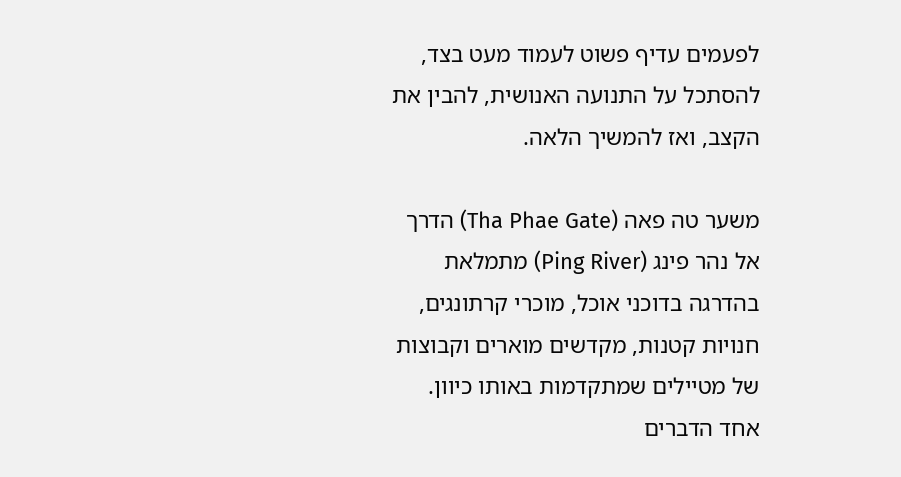לפעמים עדיף פשוט לעמוד מעט בצד, להסתכל על התנועה האנושית, להבין את הקצב, ואז להמשיך הלאה.

משער טה פאה (Tha Phae Gate) הדרך אל נהר פינג (Ping River) מתמלאת בהדרגה בדוכני אוכל, מוכרי קרתונגים, חנויות קטנות, מקדשים מוארים וקבוצות של מטיילים שמתקדמות באותו כיוון. אחד הדברים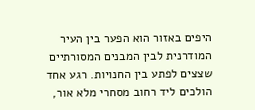היפים באזור הוא הפער בין העיר המודרנית לבין המבנים המסורתיים שצצים לפתע בין החנויות. רגע אחד הולכים ליד רחוב מסחרי מלא אור,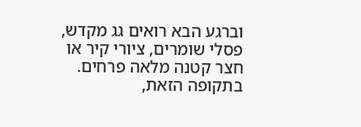וברגע הבא רואים גג מקדש, פסלי שומרים, ציורי קיר או חצר קטנה מלאה פרחים. בתקופה הזאת,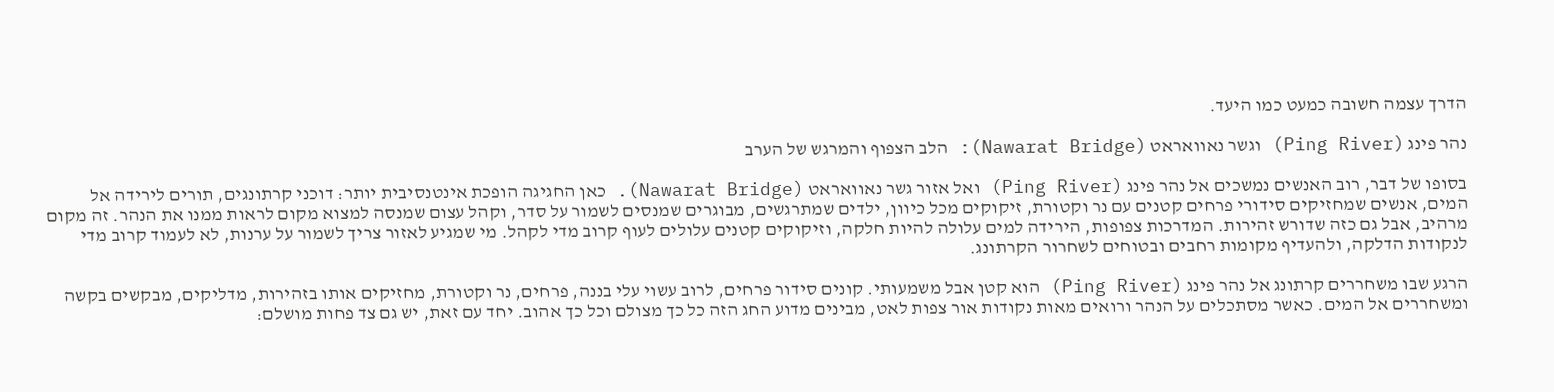הדרך עצמה חשובה כמעט כמו היעד.

נהר פינג (Ping River) וגשר נאוואראט (Nawarat Bridge): הלב הצפוף והמרגש של הערב

בסופו של דבר, רוב האנשים נמשכים אל נהר פינג (Ping River) ואל אזור גשר נאוואראט (Nawarat Bridge). כאן החגיגה הופכת אינטנסיבית יותר: דוכני קרתונגים, תורים לירידה אל המים, אנשים שמחזיקים סידורי פרחים קטנים עם נר וקטורת, זיקוקים מכל כיוון, ילדים שמתרגשים, מבוגרים שמנסים לשמור על סדר, וקהל עצום שמנסה למצוא מקום לראות ממנו את הנהר. זה מקום מרהיב, אבל גם כזה שדורש זהירות. המדרכות צפופות, הירידה למים עלולה להיות חלקה, וזיקוקים קטנים עלולים לעוף קרוב מדי לקהל. מי שמגיע לאזור צריך לשמור על ערנות, לא לעמוד קרוב מדי לנקודות הדלקה, ולהעדיף מקומות רחבים ובטוחים לשחרור הקרתונג.

הרגע שבו משחררים קרתונג אל נהר פינג (Ping River) הוא קטן אבל משמעותי. קונים סידור פרחים, לרוב עשוי עלי בננה, פרחים, נר וקטורת, מחזיקים אותו בזהירות, מדליקים, מבקשים בקשה ומשחררים אל המים. כאשר מסתכלים על הנהר ורואים מאות נקודות אור צפות לאט, מבינים מדוע החג הזה כל כך מצולם וכל כך אהוב. יחד עם זאת, יש גם צד פחות מושלם: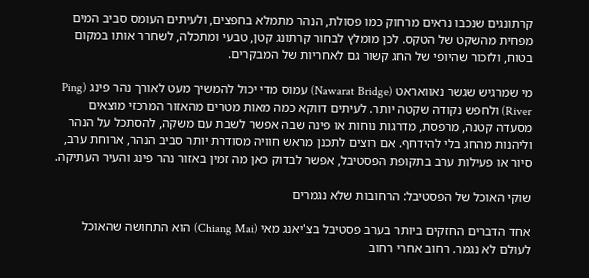קרתונגים שנכבו נראים מרחוק כמו פסולת, הנהר מתמלא בחפצים, ולעיתים העומס סביב המים מפחית מהשקט של הטקס. לכן מומלץ לבחור קרתונג קטן, טבעי ומתכלה, לשחרר אותו במקום בטוח, ולזכור שהיופי של החג קשור גם לאחריות של המבקרים.

מי שמרגיש שגשר נאוואראט (Nawarat Bridge) עמוס מדי יכול להמשיך מעט לאורך נהר פינג (Ping River) ולחפש נקודה שקטה יותר. לעיתים דווקא כמה מאות מטרים מהאזור המרכזי מוצאים מסעדה קטנה, מרפסת, מדרגות נוחות או פינה שבה אפשר לשבת עם משקה, להסתכל על הנהר וליהנות מהחג בלי להידחף. אם רוצים לתכנן מראש חוויה מסודרת יותר סביב הנהר, ארוחת ערב, סיור או פעילות ערב בתקופת הפסטיבל, אפשר לבדוק כאן מה זמין באזור נהר פינג והעיר העתיקה.

שוקי האוכל של הפסטיבל: הרחובות שלא נגמרים

אחד הדברים החזקים ביותר בערב פסטיבל בצ'יאנג מאי (Chiang Mai) הוא התחושה שהאוכל לעולם לא נגמר. רחוב אחרי רחוב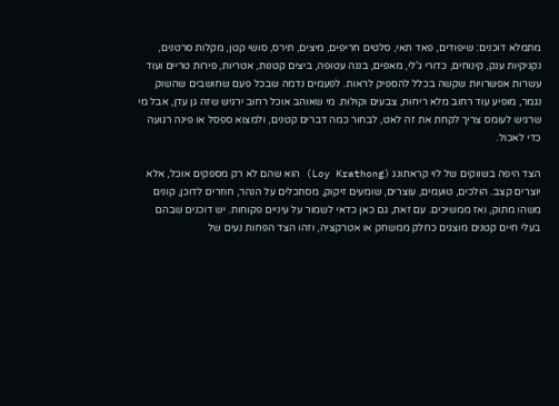מתמלא דוכנים: שיפודים, פאד תאי, סלטים חריפים, מיצים, תירס, סושי קטן, מקלות סרטנים, נקניקיות ענק, קינוחים, כדורי ג'לי, מאפים, בננה עטופה, ביצים קטנות, אטריות, פירות טריים ועוד עשרות אפשרויות שקשה בכלל להספיק לראות. לפעמים נדמה שבכל פעם שחושבים שהשוק נגמר, מופיע עוד רחוב מלא ריחות, צבעים וקולות. מי שאוהב אוכל רחוב ירגיש שזה גן עדן, אבל מי שרגיש לעומס צריך לקחת את זה לאט, לבחור כמה דברים קטנים, ולמצוא ספסל או פינה רגועה כדי לאכול.

הצד היפה בשווקים של לוי קראתונג (Loy Krathong) הוא שהם לא רק מספקים אוכל, אלא יוצרים קצב. הולכים, טועמים, עוצרים, שומעים זיקוק, מסתכלים על הנהר, חוזרים לדוכן, קונים משהו מתוק, ואז ממשיכים. עם זאת, גם כאן כדאי לשמור על עיניים פקוחות. יש דוכנים שבהם בעלי חיים קטנים מוצגים כחלק ממשחק או אטרקציה, וזהו הצד הפחות נעים של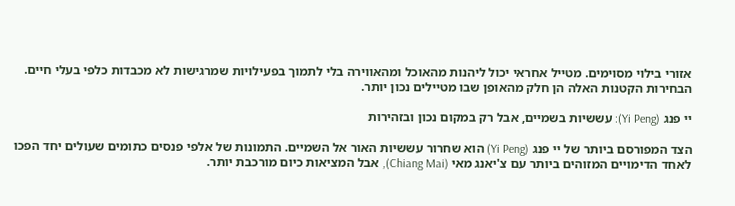אזורי בילוי מסוימים. מטייל אחראי יכול ליהנות מהאוכל ומהאווירה בלי לתמוך בפעילויות שמרגישות לא מכבדות כלפי בעלי חיים. הבחירות הקטנות האלה הן חלק מהאופן שבו מטיילים נכון יותר.

יי פנג (Yi Peng): עששיות בשמיים, אבל רק במקום נכון ובזהירות

הצד המפורסם ביותר של יי פנג (Yi Peng) הוא שחרור עששיות האור אל השמיים. התמונות של אלפי פנסים כתומים שעולים יחד הפכו לאחד הדימויים המזוהים ביותר עם צ'יאנג מאי (Chiang Mai), אבל המציאות כיום מורכבת יותר.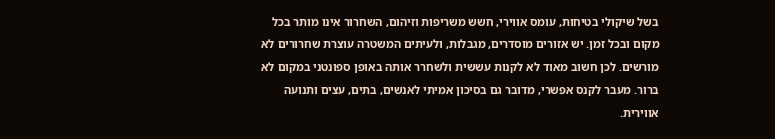בשל שיקולי בטיחות, עומס אווירי, חשש משריפות וזיהום, השחרור אינו מותר בכל מקום ובכל זמן. יש אזורים מוסדרים, מגבלות, ולעיתים המשטרה עוצרת שחרורים לא מורשים. לכן חשוב מאוד לא לקנות עששית ולשחרר אותה באופן ספונטני במקום לא ברור. מעבר לקנס אפשרי, מדובר גם בסיכון אמיתי לאנשים, בתים, עצים ותנועה אווירית.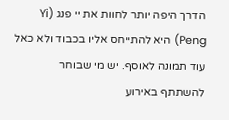הדרך היפה יותר לחוות את יי פנג (Yi Peng) היא להתייחס אליו בכבוד ולא כאל עוד תמונה לאוסף. יש מי שבוחר להשתתף באירוע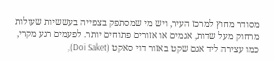מסודר מחוץ למרכז העיר, ויש מי שמסתפק בצפייה בעששיות שעולות מרחוק מעל שדות, אגמים או אזורים פתוחים יותר. לפעמים רגע מקרי, כמו עצירה ליד אגם שקט באזור דוי סאקט (Doi Saket),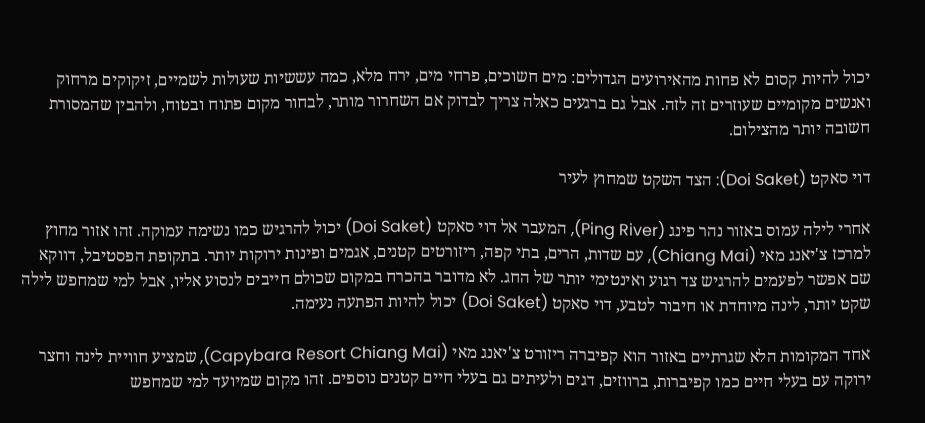יכול להיות קסום לא פחות מהאירועים הגדולים: מים חשוכים, פרחי מים, ירח מלא, כמה עששיות שעולות לשמיים, זיקוקים מרחוק ואנשים מקומיים שעוזרים זה לזה. אבל גם ברגעים כאלה צריך לבדוק אם השחרור מותר, לבחור מקום פתוח ובטוח, ולהבין שהמסורת חשובה יותר מהצילום.

דוי סאקט (Doi Saket): הצד השקט שמחוץ לעיר

אחרי לילה עמוס באזור נהר פינג (Ping River), המעבר אל דוי סאקט (Doi Saket) יכול להרגיש כמו נשימה עמוקה. זהו אזור מחוץ למרכז צ'יאנג מאי (Chiang Mai), עם שדות, הרים, בתי קפה, ריזורטים קטנים, אגמים ופינות ירוקות יותר. בתקופת הפסטיבל, דווקא שם אפשר לפעמים להרגיש צד רגוע ואינטימי יותר של החג. לא מדובר בהכרח במקום שכולם חייבים לנסוע אליו, אבל למי שמחפש לילה שקט יותר, לינה מיוחדת או חיבור לטבע, דוי סאקט (Doi Saket) יכול להיות הפתעה נעימה.

אחד המקומות הלא שגרתיים באזור הוא קפיברה ריזורט צ'יאנג מאי (Capybara Resort Chiang Mai), שמציע חוויית לינה וחצר ירוקה עם בעלי חיים כמו קפיברות, ברווזים, דגים ולעיתים גם בעלי חיים קטנים נוספים. זהו מקום שמיועד למי שמחפש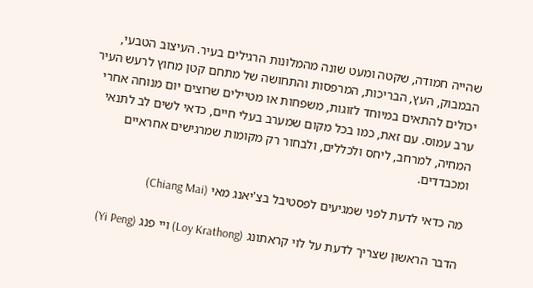שהייה חמודה, שקטה ומעט שונה מהמלונות הרגילים בעיר. העיצוב הטבעי, הבמבוק, העץ, הבריכות, המרפסות והתחושה של מתחם קטן מחוץ לרעש העיר יכולים להתאים במיוחד לזוגות, משפחות או מטיילים שרוצים יום מנוחה אחרי ערב עמוס. עם זאת, כמו בכל מקום שמערב בעלי חיים, כדאי לשים לב לתנאי המחיה, למרחב, ליחס ולכללים, ולבחור רק מקומות שמרגישים אחראיים ומכבדדים.

מה כדאי לדעת לפני שמגיעים לפסטיבל בצ'יאנג מאי (Chiang Mai)

הדבר הראשון שצריך לדעת על לוי קראתונג (Loy Krathong) ויי פנג (Yi Peng)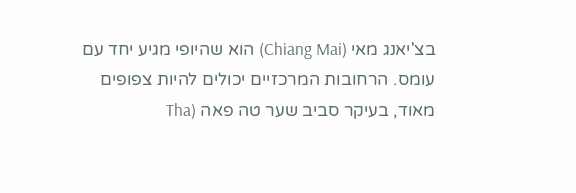בצ'יאנג מאי (Chiang Mai) הוא שהיופי מגיע יחד עם עומס. הרחובות המרכזיים יכולים להיות צפופים מאוד, בעיקר סביב שער טה פאה (Tha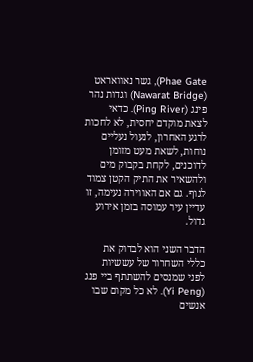Phae Gate), גשר נאוואראט (Nawarat Bridge) וגדות נהר פינג (Ping River). כדאי לצאת מוקדם יחסית, לא לחכות לרגע האחרון, לנעול נעליים נוחות, לשאת מעט מזומן לדוכנים, לקחת בקבוק מים ולהשאיר את התיק הקטן צמוד לגוף. גם אם האווירה נעימה, זו עדיין עיר עמוסה בזמן אירוע גדול.

הדבר השני הוא לבדוק את כללי השחרור של עששיות לפני שמנסים להשתתף ביי פנג (Yi Peng). לא כל מקום שבו אנשים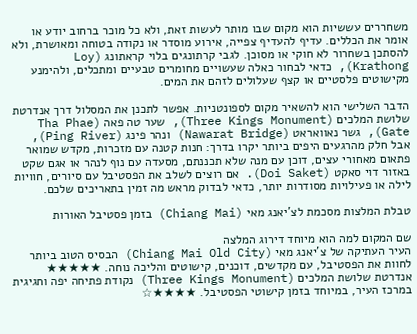משחררים עששיות הוא מקום שבו מותר לעשות זאת, ולא כל מוכר ברחוב יודע או אומר את הכללים. עדיף להעדיף צפייה, אירוע מוסדר או נקודה בטוחה ומאושרת, ולא להסתכן בשחרור לא חוקי או מסוכן. לגבי קרתונגים בלוי קראתונג (Loy Krathong), כדאי לבחור כאלה שעשויים מחומרים טבעיים ומתכלים, ולהימנע מקישוטים פלסטיים או קצף שעלולים לזהם את המים.

הדבר השלישי הוא להשאיר מקום לספונטניות. אפשר לתכנן את המסלול דרך אנדרטת שלושת המלכים (Three Kings Monument), שער טה פאה (Tha Phae Gate), גשר נאוואראט (Nawarat Bridge) ונהר פינג (Ping River), אבל חלק מהרגעים היפים ביותר יקרו בדרך: חנות קטנה עם מזכרות, מקדש שמואר פתאום מאחורי עצים, דוכן עם מנה שלא תכננתם, מסעדה עם נוף לנהר או אגם שקט באזור דוי סאקט (Doi Saket). אם רוצים לשלב את הפסטיבל עם סיורים, חוויות לילה או פעילויות מסודרות יותר, כדאי לבדוק מראש מה זמין בתאריכים שלכם.

טבלת המלצות מסכמת לצ'יאנג מאי (Chiang Mai) בזמן פסטיבל האורות

שם המקום למה הוא מיוחד דירוג המלצה
העיר העתיקה של צ'יאנג מאי (Chiang Mai Old City) הבסיס הטוב ביותר לחוות את הפסטיבל, עם מקדשים, דוכנים, קישוטים והליכה נוחה. ★★★★★
אנדרטת שלושת המלכים (Three Kings Monument) נקודת פתיחה יפה וחגיגית במרכז העיר, במיוחד בזמן קישוטי הפסטיבל. ★★★★☆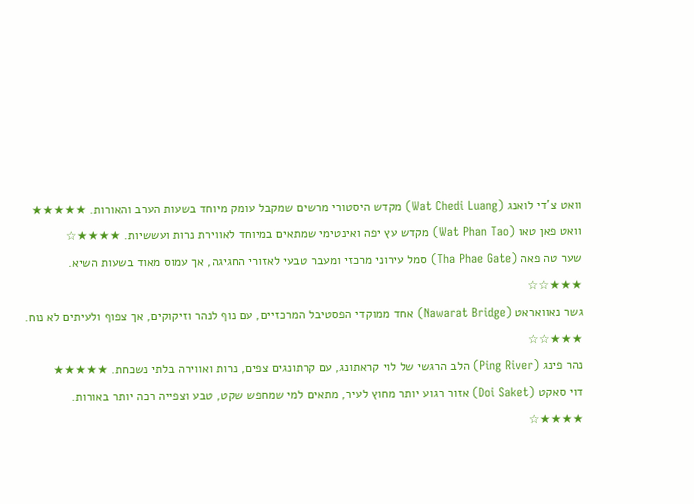וואט צ'די לואנג (Wat Chedi Luang) מקדש היסטורי מרשים שמקבל עומק מיוחד בשעות הערב והאורות. ★★★★★
וואט פאן טאו (Wat Phan Tao) מקדש עץ יפה ואינטימי שמתאים במיוחד לאווירת נרות ועששיות. ★★★★☆
שער טה פאה (Tha Phae Gate) סמל עירוני מרכזי ומעבר טבעי לאזורי החגיגה, אך עמוס מאוד בשעות השיא. ★★★☆☆
גשר נאוואראט (Nawarat Bridge) אחד ממוקדי הפסטיבל המרכזיים, עם נוף לנהר וזיקוקים, אך צפוף ולעיתים לא נוח. ★★★☆☆
נהר פינג (Ping River) הלב הרגשי של לוי קראתונג, עם קרתונגים צפים, נרות ואווירה בלתי נשכחת. ★★★★★
דוי סאקט (Doi Saket) אזור רגוע יותר מחוץ לעיר, מתאים למי שמחפש שקט, טבע וצפייה רכה יותר באורות. ★★★★☆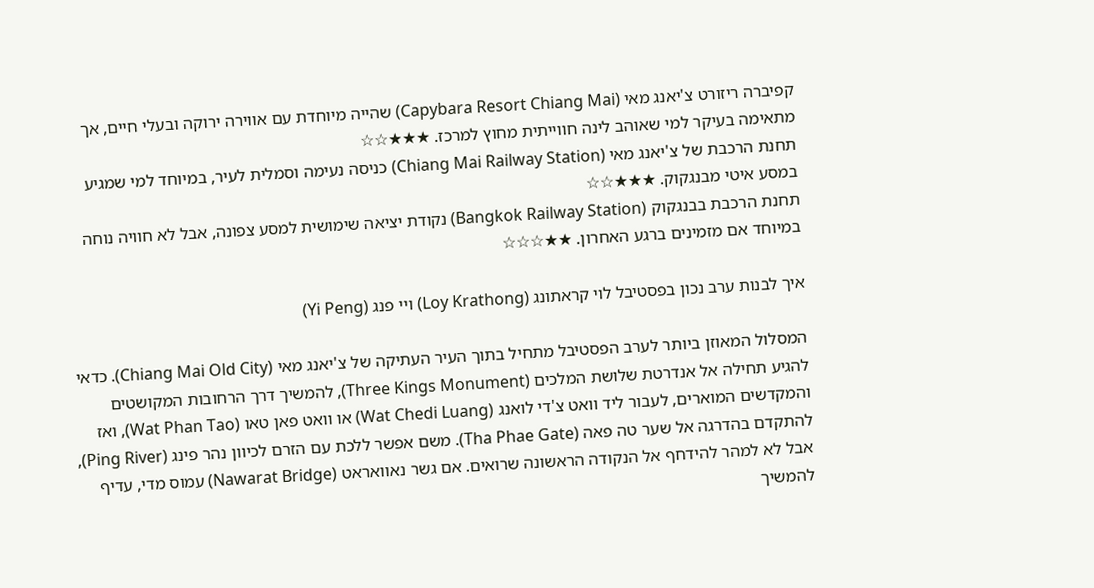קפיברה ריזורט צ'יאנג מאי (Capybara Resort Chiang Mai) שהייה מיוחדת עם אווירה ירוקה ובעלי חיים, אך מתאימה בעיקר למי שאוהב לינה חווייתית מחוץ למרכז. ★★★☆☆
תחנת הרכבת של צ'יאנג מאי (Chiang Mai Railway Station) כניסה נעימה וסמלית לעיר, במיוחד למי שמגיע במסע איטי מבנגקוק. ★★★☆☆
תחנת הרכבת בבנגקוק (Bangkok Railway Station) נקודת יציאה שימושית למסע צפונה, אבל לא חוויה נוחה במיוחד אם מזמינים ברגע האחרון. ★★☆☆☆

איך לבנות ערב נכון בפסטיבל לוי קראתונג (Loy Krathong) ויי פנג (Yi Peng)

המסלול המאוזן ביותר לערב הפסטיבל מתחיל בתוך העיר העתיקה של צ'יאנג מאי (Chiang Mai Old City). כדאי להגיע תחילה אל אנדרטת שלושת המלכים (Three Kings Monument), להמשיך דרך הרחובות המקושטים והמקדשים המוארים, לעבור ליד וואט צ'די לואנג (Wat Chedi Luang) או וואט פאן טאו (Wat Phan Tao), ואז להתקדם בהדרגה אל שער טה פאה (Tha Phae Gate). משם אפשר ללכת עם הזרם לכיוון נהר פינג (Ping River), אבל לא למהר להידחף אל הנקודה הראשונה שרואים. אם גשר נאוואראט (Nawarat Bridge) עמוס מדי, עדיף להמשיך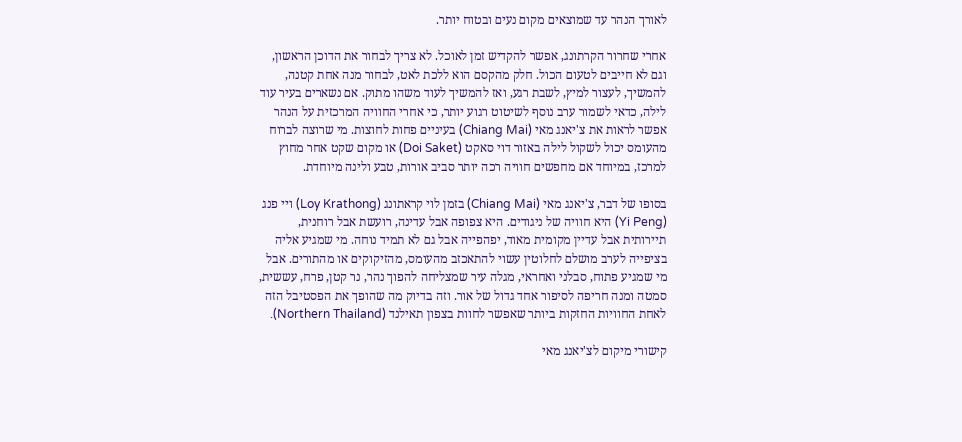לאורך הנהר עד שמוצאים מקום נעים ובטוח יותר.

אחרי שחרור הקרתונג, אפשר להקדיש זמן לאוכל. לא צריך לבחור את הדוכן הראשון, וגם לא חייבים לטעום הכול. חלק מהקסם הוא ללכת לאט, לבחור מנה אחת קטנה, להמשיך, לעצור למיץ, לשבת רגע, ואז להמשיך לעוד משהו מתוק. אם נשארים בעיר עוד לילה, כדאי לשמור ערב נוסף לשיטוט רגוע יותר, כי אחרי החוויה המרכזית על הנהר אפשר לראות את צ'יאנג מאי (Chiang Mai) בעיניים פחות לחוצות. מי שרוצה לברוח מהעומס יכול לשקול לילה באזור דוי סאקט (Doi Saket) או מקום שקט אחר מחוץ למרכז, במיוחד אם מחפשים חוויה רכה יותר סביב אורות, טבע ולינה מיוחדת.

בסופו של דבר, צ'יאנג מאי (Chiang Mai) בזמן לוי קראתונג (Loy Krathong) ויי פנג (Yi Peng) היא חוויה של ניגודים. היא צפופה אבל עדינה, רועשת אבל רוחנית, תיירותית אבל עדיין מקומית מאוד, יפהפייה אבל גם לא תמיד נוחה. מי שמגיע אליה בציפייה לערב מושלם לחלוטין עשוי להתאכזב מהעומס, מהזיקוקים או מהתורים. אבל מי שמגיע פתוח, סבלני ואחראי, מגלה עיר שמצליחה להפוך נהר, נר קטן, פרח, עששית, סמטה ומנה חריפה לסיפור אחד גדול של אור. וזה בדיוק מה שהופך את הפסטיבל הזה לאחת החוויות החזקות ביותר שאפשר לחוות בצפון תאילנד (Northern Thailand).

קישורי מיקום לצ'יאנג מאי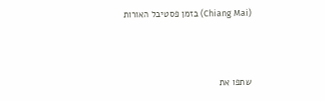(Chiang Mai) בזמן פסטיבל האורות



שתפו את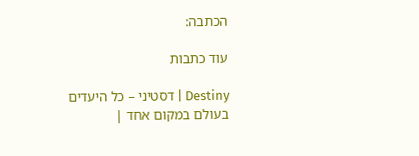הכתבה:

עוד כתבות

Destiny | דסטיני – כל היעדים בעולם במקום אחד |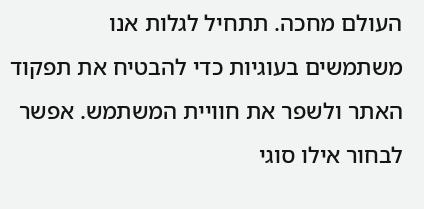העולם מחכה. תתחיל לגלות אנו משתמשים בעוגיות כדי להבטיח את תפקוד האתר ולשפר את חוויית המשתמש. אפשר לבחור אילו סוגי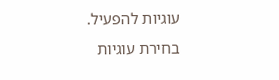עוגיות להפעיל.
בחירת עוגיות